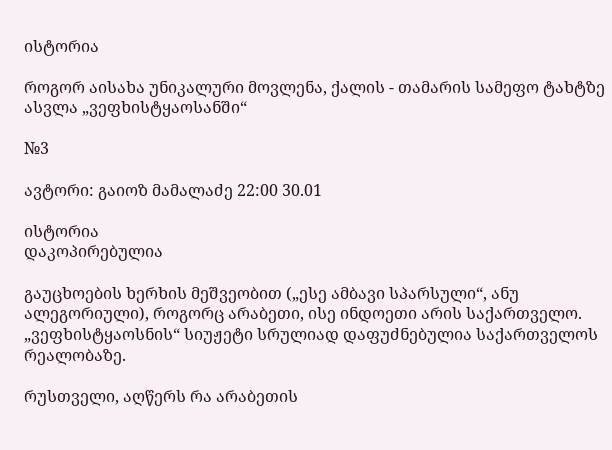ისტორია

როგორ აისახა უნიკალური მოვლენა, ქალის - თამარის სამეფო ტახტზე ასვლა „ვეფხისტყაოსანში“

№3

ავტორი: გაიოზ მამალაძე 22:00 30.01

ისტორია
დაკოპირებულია

გაუცხოების ხერხის მეშვეობით („ესე ამბავი სპარსული“, ანუ ალეგორიული), როგორც არაბეთი, ისე ინდოეთი არის საქართველო. „ვეფხისტყაოსნის“ სიუჟეტი სრულიად დაფუძნებულია საქართველოს რეალობაზე.

რუსთველი, აღწერს რა არაბეთის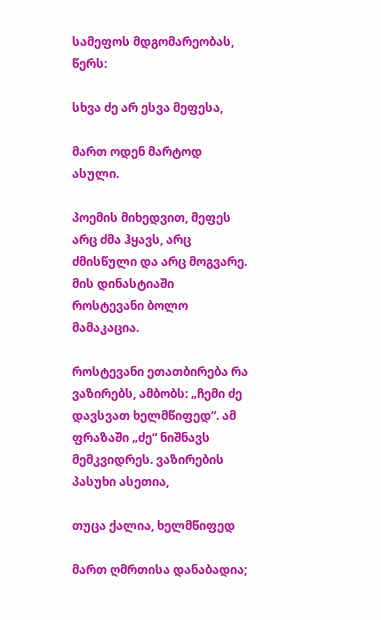სამეფოს მდგომარეობას, წერს:

სხვა ძე არ ესვა მეფესა,

მართ ოდენ მარტოდ ასული.

პოემის მიხედვით, მეფეს არც ძმა ჰყავს, არც ძმისწული და არც მოგვარე. მის დინასტიაში როსტევანი ბოლო მამაკაცია.

როსტევანი ეთათბირება რა ვაზირებს, ამბობს: „ჩემი ძე დავსვათ ხელმწიფედ“. ამ ფრაზაში „ძე“ ნიშნავს მემკვიდრეს. ვაზირების პასუხი ასეთია,

თუცა ქალია, ხელმწიფედ

მართ ღმრთისა დანაბადია;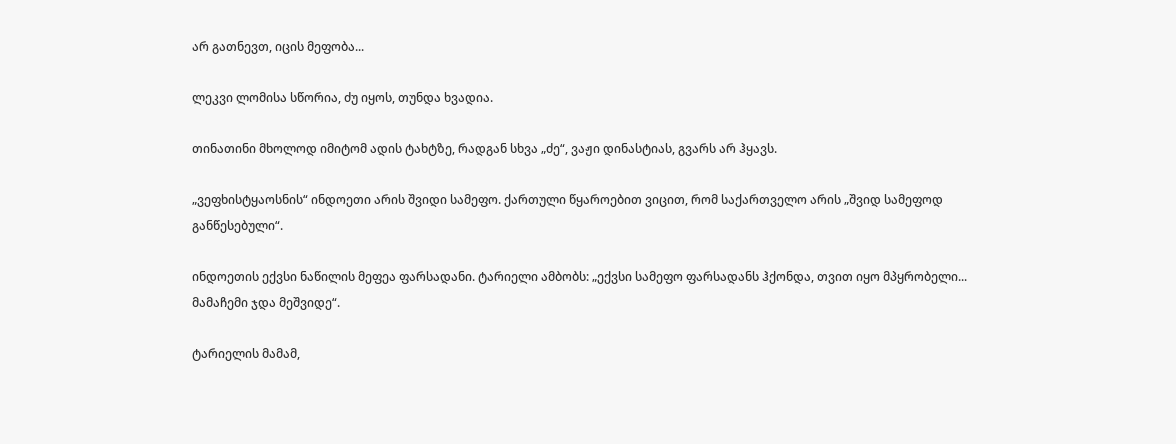არ გათნევთ, იცის მეფობა...

ლეკვი ლომისა სწორია, ძუ იყოს, თუნდა ხვადია.

თინათინი მხოლოდ იმიტომ ადის ტახტზე, რადგან სხვა „ძე“, ვაჟი დინასტიას, გვარს არ ჰყავს.

„ვეფხისტყაოსნის“ ინდოეთი არის შვიდი სამეფო. ქართული წყაროებით ვიცით, რომ საქართველო არის „შვიდ სამეფოდ განწესებული“.

ინდოეთის ექვსი ნაწილის მეფეა ფარსადანი. ტარიელი ამბობს: „ექვსი სამეფო ფარსადანს ჰქონდა, თვით იყო მპყრობელი... მამაჩემი ჯდა მეშვიდე“.

ტარიელის მამამ,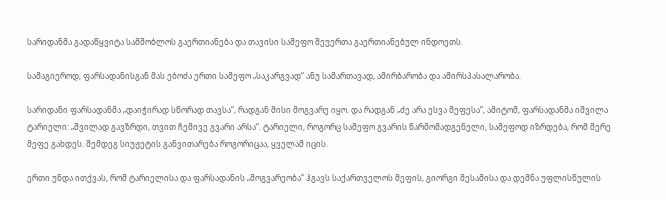სარიდანმა გადაწყვიტა სამშობლოს გაერთიანება და თავისი სამეფო შეუერთა გაერთიანებულ ინდოეთს.

სამაგიეროდ, ფარსადანისგან მას ებოძა ერთი სამეფო „საკარგვად“ ანუ სამართავად, ამირბარობა და ამირსპასალარობა.

სარიდანი ფარსადანმა „დაიჭირად სწორად თავსა“, რადგან მისი მოგვარე იყო. და რადგან „ძე არა ესვა მეფესა“, ამიტომ, ფარსადანმა იშვილა ტარიელი: „შვილად გავზრდი, თვით ჩემივე გვარი არსა“. ტარიელი, როგორც სამეფო გვარის წარმომადგენელი, სამეფოდ იზრდება, რომ მერე მეფე გახდეს. შემდეგ სიუჟეტის განვითარება როგორიცაა, ყველამ იცის.

ერთი უნდა ითქვას, რომ ტარიელისა და ფარსადანის „მოგვარეობა“ ჰგავს საქართველოს მეფის, გიორგი მესამისა და დემნა უფლისწულის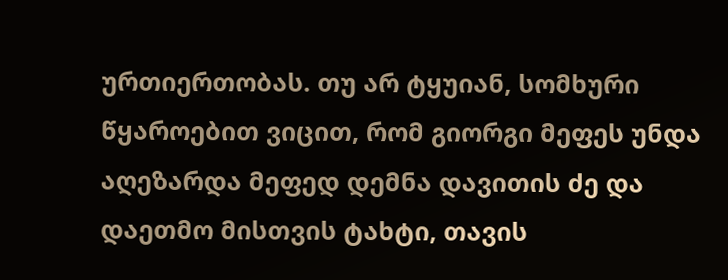ურთიერთობას. თუ არ ტყუიან, სომხური წყაროებით ვიცით, რომ გიორგი მეფეს უნდა აღეზარდა მეფედ დემნა დავითის ძე და დაეთმო მისთვის ტახტი, თავის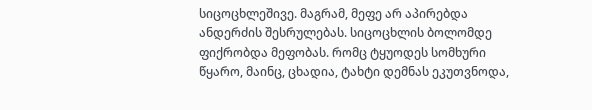სიცოცხლეშივე. მაგრამ, მეფე არ აპირებდა ანდერძის შესრულებას. სიცოცხლის ბოლომდე ფიქრობდა მეფობას. რომც ტყუოდეს სომხური წყარო, მაინც, ცხადია, ტახტი დემნას ეკუთვნოდა,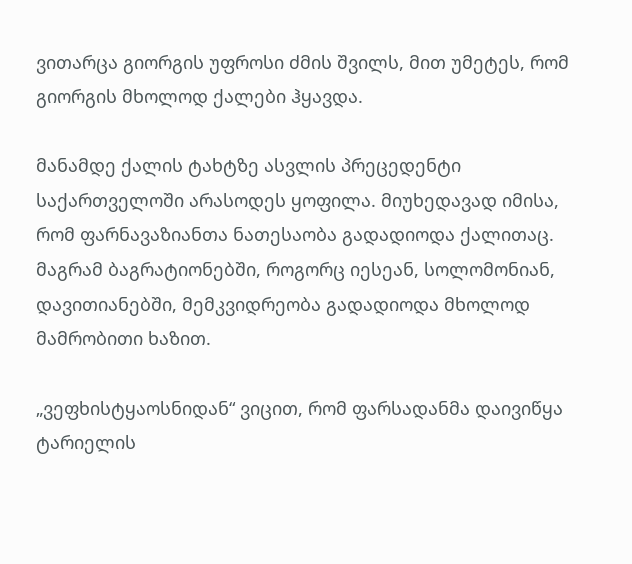ვითარცა გიორგის უფროსი ძმის შვილს, მით უმეტეს, რომ გიორგის მხოლოდ ქალები ჰყავდა.

მანამდე ქალის ტახტზე ასვლის პრეცედენტი საქართველოში არასოდეს ყოფილა. მიუხედავად იმისა, რომ ფარნავაზიანთა ნათესაობა გადადიოდა ქალითაც. მაგრამ ბაგრატიონებში, როგორც იესეან, სოლომონიან, დავითიანებში, მემკვიდრეობა გადადიოდა მხოლოდ მამრობითი ხაზით.

„ვეფხისტყაოსნიდან“ ვიცით, რომ ფარსადანმა დაივიწყა ტარიელის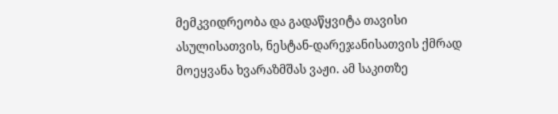მემკვიდრეობა და გადაწყვიტა თავისი ასულისათვის, ნესტან-დარეჯანისათვის ქმრად მოეყვანა ხვარაზმშას ვაჟი. ამ საკითზე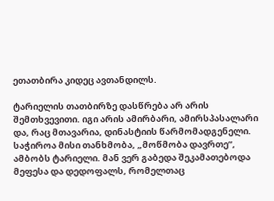ეთათბირა კიდეც ავთანდილს.

ტარიელის თათბირზე დასწრება არ არის შემთხვევითი. იგი არის ამირბარი, ამირსპასალარი და, რაც მთავარია, დინასტიის წარმომადგენელი. საჭიროა მისი თანხმობა, „მოწმობა დავრთე”, ამბობს ტარიელი. მან ვერ გაბედა შეკამათებოდა მეფესა და დედოფალს, რომელთაც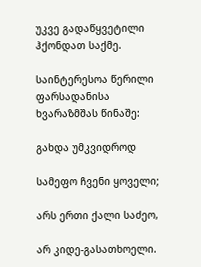უკვე გადაწყვეტილი ჰქონდათ საქმე.

საინტერესოა წერილი ფარსადანისა ხვარაზმშას წინაშე:

გახდა უმკვიდროდ

სამეფო ჩვენი ყოველი;

არს ერთი ქალი საძეო,

არ კიდე-გასათხოელი.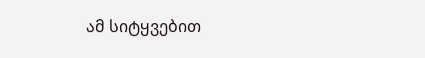ამ სიტყვებით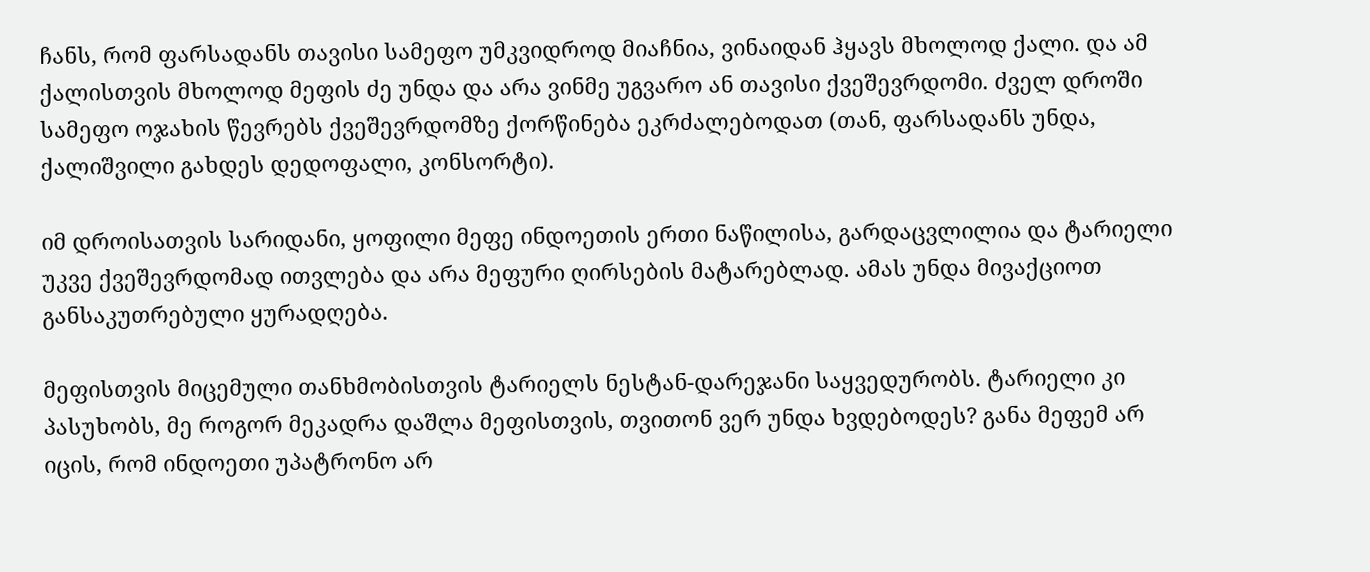ჩანს, რომ ფარსადანს თავისი სამეფო უმკვიდროდ მიაჩნია, ვინაიდან ჰყავს მხოლოდ ქალი. და ამ ქალისთვის მხოლოდ მეფის ძე უნდა და არა ვინმე უგვარო ან თავისი ქვეშევრდომი. ძველ დროში სამეფო ოჯახის წევრებს ქვეშევრდომზე ქორწინება ეკრძალებოდათ (თან, ფარსადანს უნდა, ქალიშვილი გახდეს დედოფალი, კონსორტი).

იმ დროისათვის სარიდანი, ყოფილი მეფე ინდოეთის ერთი ნაწილისა, გარდაცვლილია და ტარიელი უკვე ქვეშევრდომად ითვლება და არა მეფური ღირსების მატარებლად. ამას უნდა მივაქციოთ განსაკუთრებული ყურადღება.

მეფისთვის მიცემული თანხმობისთვის ტარიელს ნესტან-დარეჯანი საყვედურობს. ტარიელი კი პასუხობს, მე როგორ მეკადრა დაშლა მეფისთვის, თვითონ ვერ უნდა ხვდებოდეს? განა მეფემ არ იცის, რომ ინდოეთი უპატრონო არ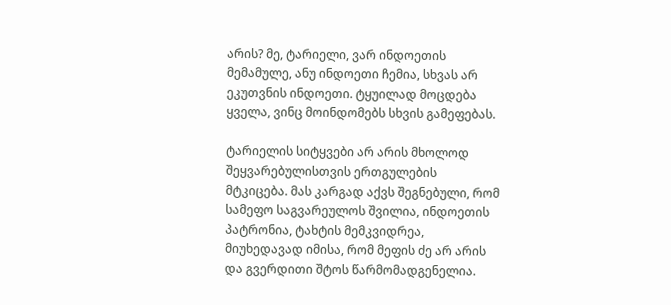არის? მე, ტარიელი, ვარ ინდოეთის მემამულე, ანუ ინდოეთი ჩემია, სხვას არ ეკუთვნის ინდოეთი. ტყუილად მოცდება ყველა, ვინც მოინდომებს სხვის გამეფებას.

ტარიელის სიტყვები არ არის მხოლოდ შეყვარებულისთვის ერთგულების მტკიცება. მას კარგად აქვს შეგნებული, რომ სამეფო საგვარეულოს შვილია, ინდოეთის პატრონია, ტახტის მემკვიდრეა, მიუხედავად იმისა, რომ მეფის ძე არ არის და გვერდითი შტოს წარმომადგენელია.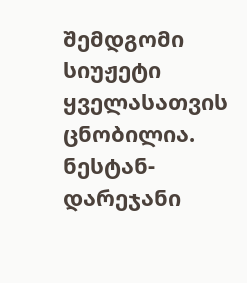შემდგომი სიუჟეტი ყველასათვის ცნობილია. ნესტან-დარეჯანი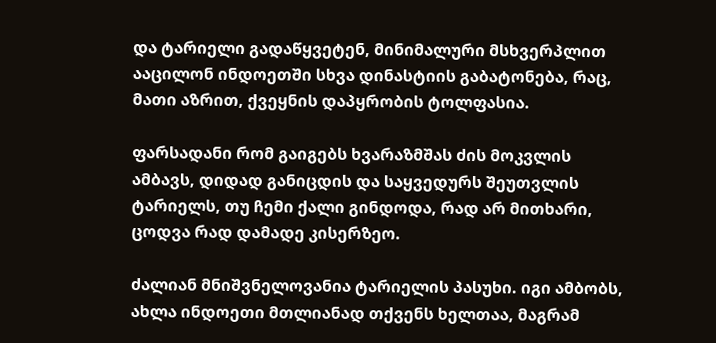და ტარიელი გადაწყვეტენ, მინიმალური მსხვერპლით ააცილონ ინდოეთში სხვა დინასტიის გაბატონება, რაც, მათი აზრით, ქვეყნის დაპყრობის ტოლფასია.

ფარსადანი რომ გაიგებს ხვარაზმშას ძის მოკვლის ამბავს, დიდად განიცდის და საყვედურს შეუთვლის ტარიელს, თუ ჩემი ქალი გინდოდა, რად არ მითხარი, ცოდვა რად დამადე კისერზეო.

ძალიან მნიშვნელოვანია ტარიელის პასუხი. იგი ამბობს, ახლა ინდოეთი მთლიანად თქვენს ხელთაა, მაგრამ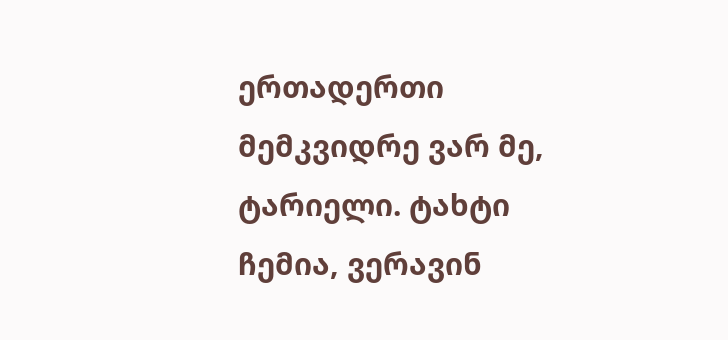ერთადერთი მემკვიდრე ვარ მე, ტარიელი. ტახტი ჩემია, ვერავინ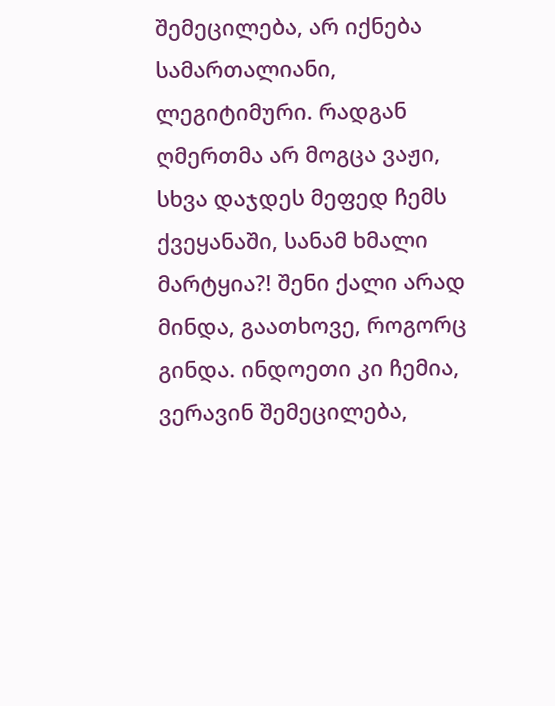შემეცილება, არ იქნება სამართალიანი, ლეგიტიმური. რადგან ღმერთმა არ მოგცა ვაჟი, სხვა დაჯდეს მეფედ ჩემს ქვეყანაში, სანამ ხმალი მარტყია?! შენი ქალი არად მინდა, გაათხოვე, როგორც გინდა. ინდოეთი კი ჩემია, ვერავინ შემეცილება,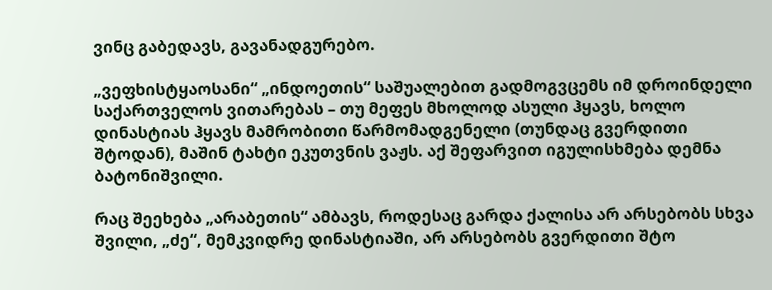ვინც გაბედავს, გავანადგურებო.

„ვეფხისტყაოსანი“ „ინდოეთის“ საშუალებით გადმოგვცემს იმ დროინდელი საქართველოს ვითარებას – თუ მეფეს მხოლოდ ასული ჰყავს, ხოლო დინასტიას ჰყავს მამრობითი წარმომადგენელი (თუნდაც გვერდითი შტოდან), მაშინ ტახტი ეკუთვნის ვაჟს. აქ შეფარვით იგულისხმება დემნა ბატონიშვილი.

რაც შეეხება „არაბეთის“ ამბავს, როდესაც გარდა ქალისა არ არსებობს სხვა შვილი, „ძე“, მემკვიდრე დინასტიაში, არ არსებობს გვერდითი შტო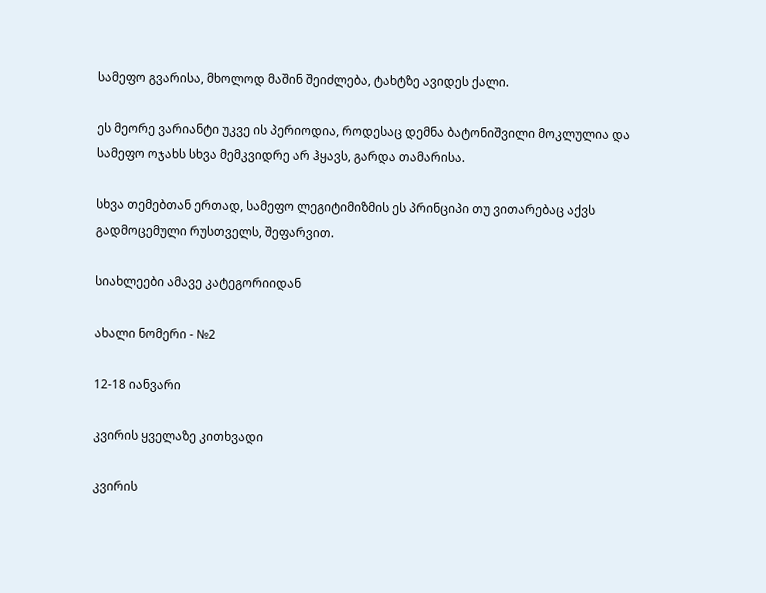სამეფო გვარისა, მხოლოდ მაშინ შეიძლება, ტახტზე ავიდეს ქალი.

ეს მეორე ვარიანტი უკვე ის პერიოდია, როდესაც დემნა ბატონიშვილი მოკლულია და სამეფო ოჯახს სხვა მემკვიდრე არ ჰყავს, გარდა თამარისა.

სხვა თემებთან ერთად, სამეფო ლეგიტიმიზმის ეს პრინციპი თუ ვითარებაც აქვს გადმოცემული რუსთველს, შეფარვით.

სიახლეები ამავე კატეგორიიდან

ახალი ნომერი - №2

12-18 იანვარი

კვირის ყველაზე კითხვადი

კვირის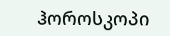ჰოროსკოპი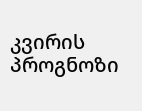კვირის პროგნოზი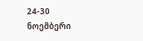24-30 ნოემბერი